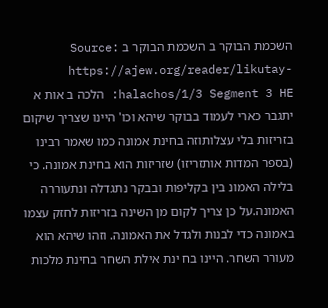השכמת הבוקר ב השכמת הבוקר ב Source: https://ajew.org/reader/likutay-halachos/1/3 Segment 3 HE: הלכה ב אות א יתגבר כארי לעמוד בבוקר שיהא וכו' היינו שצריך שיקום בזריזות בלי עצלותוזה בחינת אמונה כמו שאמר רבינו (בספר המדות אותזריזו) שזריזות הוא בחינת אמונה. כי בלילה האמונ בין בקליפות ובבקר נתגדלה ונתעוררה האמונה.על כן צריך לקום מן השינה בזריזות לחזק עצמו באמונה כדי לבנות ולגדל את האמונה. וזהו שיהא הוא מעורר השחר. היינו בח ינת אילת השחר בחינת מלכות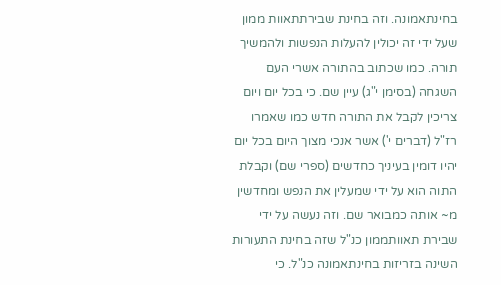בחינתאמונה. וזה בחינת שבירתתאוות ממון שעל ידי זה יכולין להעלות הנפשות ולהמשיך תורה. כמו שכתוב בהתורה אשרי העם השגחה (בסימן י"ג) עיין שם. כי בכל יום ויום צריכין לקבל את התורה חדש כמו שאמרו רז"ל (דברים י') אשר אנכי מצוך היום בכל יום יהיו דומין בעיניך כחדשים (ספרי שם) וקבלת התוה הוא על ידי שמעלין את הנפש ומחדשין מ~ אותה כמבואר שם. וזה נעשה על ידי שבירת תאוותממון כנ"ל שזה בחינת התעורות השינה בזריזות בחינתאמונה כנ"ל. כי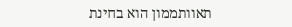תאוותממון הוא בחינת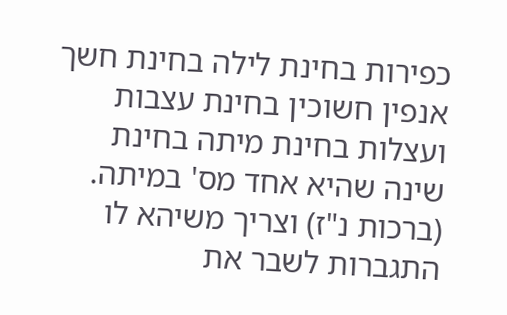כפירות בחינת לילה בחינת חשך אנפין חשוכין בחינת עצבות ועצלות בחינת מיתה בחינת שינה שהיא אחד מס' במיתה. (ברכות נ"ז) וצריך משיהא לו התגברות לשבר את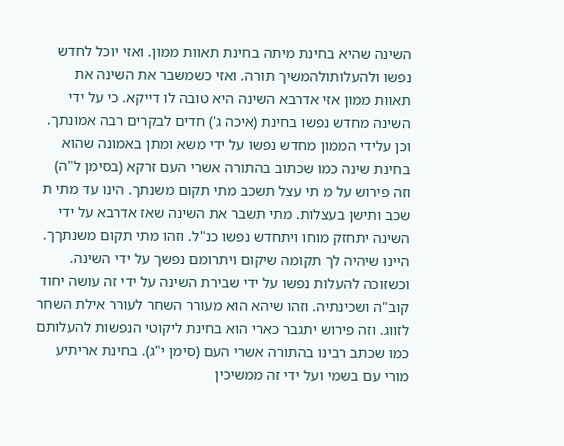השינה שהיא בחינת מיתה בחינת תאוות ממון. ואזי יוכל לחדש נפשו ולהעלותולהמשיך תורה. ואזי כשמשבר את השינה את תאוות ממון אזי אדרבא השינה היא טובה לו דייקא. כי על ידי השינה מחדש נפשו בחינת (איכה ג') חדים לבקרים רבה אמונתך. וכן עלידי הממון מחדש נפשו על ידי משא ומתן באמונה שהוא בחינת שינה כמו שכתוב בהתורה אשרי העם זרקא (בסימן ל"ה) וזה פירוש על מ תי עצל תשכב מתי תקום משנתך. הינו עד מתי ת שכב ותישן בעצלות. מתי תשבר את השינה שאז אדרבא על ידי השינה יתחזק מוחו ויתחדש נפשו כנ"ל. וזהו מתי תקום משנתךך. היינו שיהיה לך תקומה שיקום ויתרומם נפשך על ידי השינה. וכשזוכה להעלות נפשו על ידי שבירת השינה על ידי זה עושה יחוד קוב"ה ושכינתיה. וזהו שיהא הוא מעורר השחר לעורר אילת השחר לזווג. וזה פירוש יתגבר כארי הוא בחינת ליקוטי הנפשות להעלותם כמו שכתב רבינו בהתורה אשרי העם (סימן י"ג). בחינת אריתיע מורי עם בשמי ועל ידי זה ממשיכין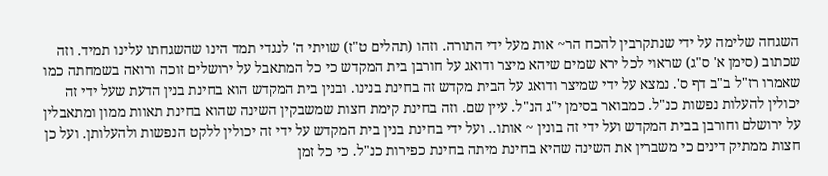השגחה שלימה על ידי שנתקרבין להכח הר~ אות מעל ידי התורה. וזהו (תהלים ט"ז) שויתי ה' לנגדי תמד הינו שהשגחתו עלינו תמיד. וזה שכתוב (סימן א' ס"ג) שראוי לכל ירא שמים שיהא מיצר ודואג על חורבן בית המקדש כי כל המתאבל על ירושלים זוכה ורואה בשמחתה כמו שאמרו רז"ל ב"ב דף ס'. נמצא על ידי שמיצר ודואג על הבית מקדש זה בחינת בנינו. ובנין בית המקדש הוא בחינת בנין הדעת שעל ידי זה יכולין להעלות נפשות כנ"ל. כמבואר בסימן י"ג הנ"ל. עיין שם. וזה בחינת קימת חצות שמשבקין השינה שהוא בחינת תאוות ממון ומתאבלין על ירושלם וחורבן בבית המקדש ועל ידי זה בונין ~ אותו.. ועל ידי בחינת בנין בית המקדש על ידי זה יכולין ללקט הנפשות ולהעלותן. ועל כן חצות ממתיק דינים כי משברין את השינה שהיא בחינת מיתה בחינת כפירות כנ"ל. כי כל זמן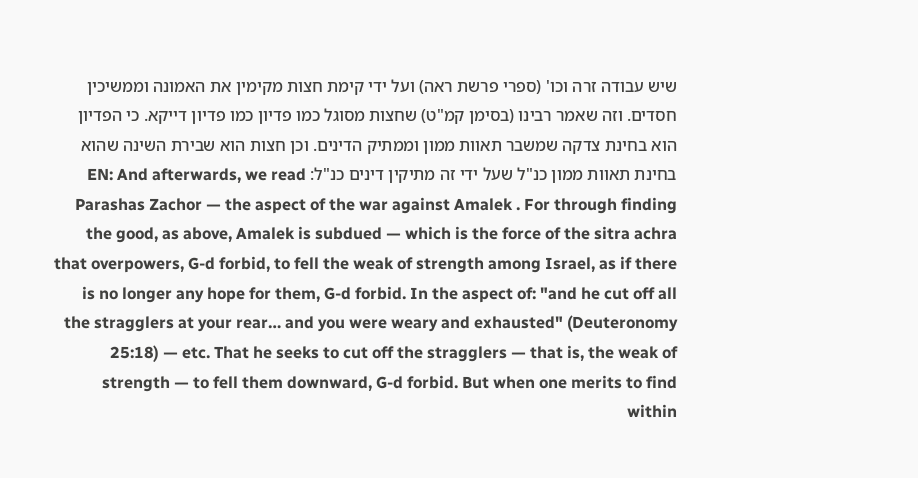שיש עבודה זרה וכו' (ספרי פרשת ראה) ועל ידי קימת חצות מקימין את האמונה וממשיכין חסדים. וזה שאמר רבינו (בסימן קמ"ט) שחצות מסוגל כמו פדיון כמו פדיון דייקא. כי הפדיון הוא בחינת צדקה שמשבר תאוות ממון וממתיק הדינים. וכן חצות הוא שבירת השינה שהוא בחינת תאוות ממון כנ"ל שעל ידי זה מתיקין דינים כנ"ל: EN: And afterwards, we read Parashas Zachor — the aspect of the war against Amalek . For through finding the good, as above, Amalek is subdued — which is the force of the sitra achra that overpowers, G-d forbid, to fell the weak of strength among Israel, as if there is no longer any hope for them, G-d forbid. In the aspect of: "and he cut off all the stragglers at your rear… and you were weary and exhausted" (Deuteronomy 25:18) — etc. That he seeks to cut off the stragglers — that is, the weak of strength — to fell them downward, G-d forbid. But when one merits to find within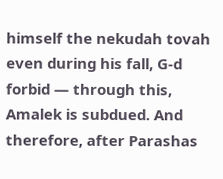himself the nekudah tovah even during his fall, G-d forbid — through this, Amalek is subdued. And therefore, after Parashas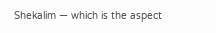Shekalim — which is the aspect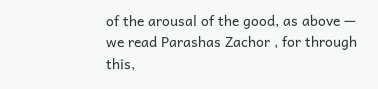of the arousal of the good, as above — we read Parashas Zachor , for through this,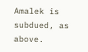Amalek is subdued, as above.